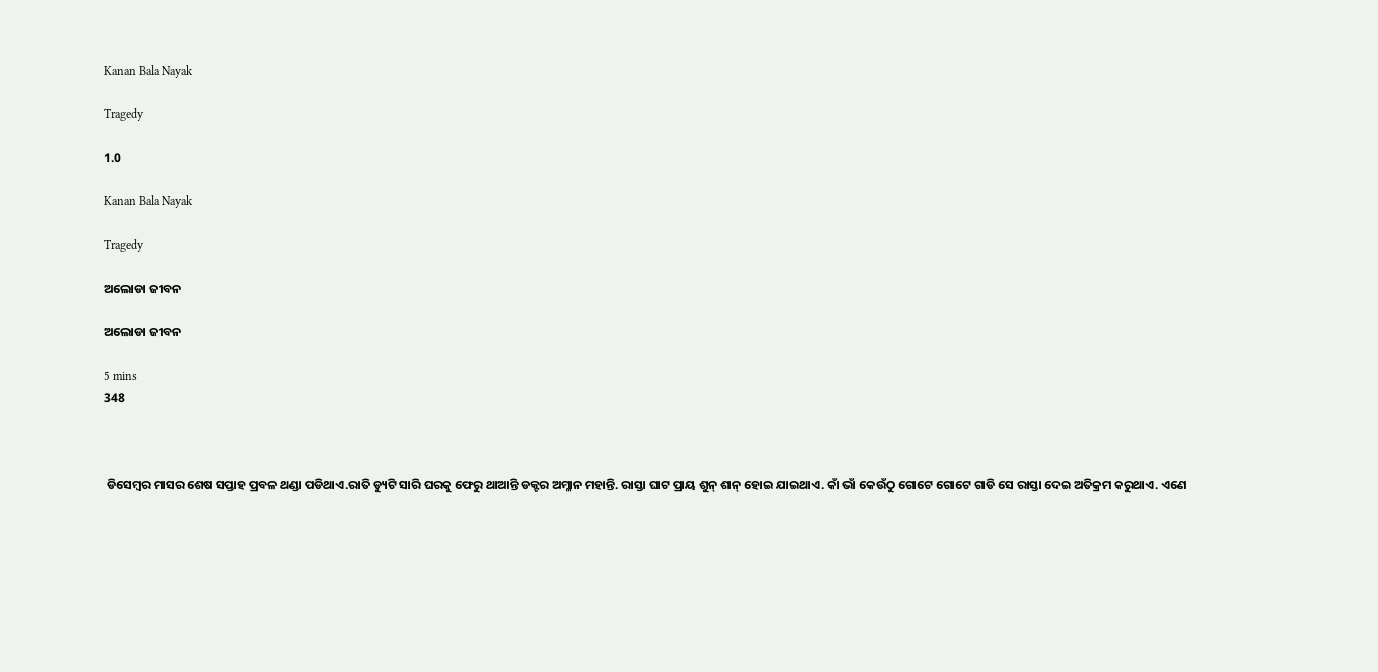Kanan Bala Nayak

Tragedy

1.0

Kanan Bala Nayak

Tragedy

ଅଲୋଡା ଜୀବନ

ଅଲୋଡା ଜୀବନ

5 mins
348



 ଡିସେମ୍ବର ମାସର ଶେଷ ସପ୍ତାହ ପ୍ରବଳ ଥଣ୍ଡା ପଡିଥାଏ.ରାତି ଡ୍ୟୁଟି ସାରି ଘରକୁ ଫେରୁ ଥାଆନ୍ତି ଡକ୍ଟର ଅମ୍ଳାନ ମହାନ୍ତି. ରାସ୍ତା ଘାଟ ପ୍ରାୟ ଶୁନ୍ ଶାନ୍ ହୋଇ ଯାଇଥାଏ. କାଁ ଭାଁ କେଉଁଠୁ ଗୋଟେ ଗୋଟେ ଗାଡି ସେ ରାସ୍ତା ଦେଇ ଅତିକ୍ରମ କରୁଥାଏ. ଏଣେ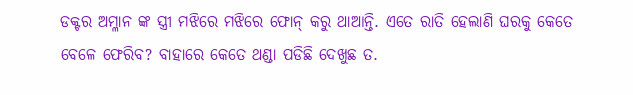ଡକ୍ଟର ଅମ୍ଳାନ ଙ୍କ ସ୍ତ୍ରୀ ମଝିରେ ମଝିରେ ଫୋନ୍ କରୁ ଥାଆନ୍ତି. ଏତେ ରାତି ହେଲାଣି ଘରକୁ କେତେ ବେଳେ ଫେରିବ? ବାହାରେ କେତେ ଥଣ୍ଡା ପଡିଛି ଦେଖୁଛ ତ.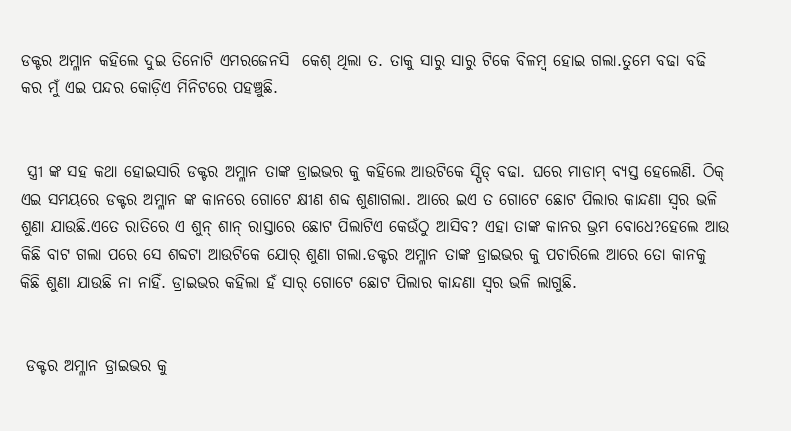ଡକ୍ଟର ଅମ୍ଳାନ କହିଲେ ଦୁଇ ତିନୋଟି ଏମରଜେନସି  କେଶ୍ ଥିଲା ତ. ତାକୁ ସାରୁ ସାରୁ ଟିକେ ବିଳମ୍ବ ହୋଇ ଗଲା.ତୁମେ ବଢା ବଢି କର ମୁଁ ଏଇ ପନ୍ଦର କୋଡ଼ିଏ ମିନିଟରେ ପହଞ୍ଚୁଛି.


 ସ୍ତ୍ରୀ ଙ୍କ ସହ କଥା ହୋଇସାରି ଡକ୍ଟର ଅମ୍ଳାନ ତାଙ୍କ ଡ୍ରାଇଭର କୁ କହିଲେ ଆଉଟିକେ ସ୍ପିଡ୍ ବଢା. ଘରେ ମାଡାମ୍ ବ୍ୟସ୍ତ ହେଲେଣି. ଠିକ୍ ଏଇ ସମୟରେ ଡକ୍ଟର ଅମ୍ଳାନ ଙ୍କ କାନରେ ଗୋଟେ କ୍ଷୀଣ ଶବ୍ଦ ଶୁଣାଗଲା. ଆରେ ଇଏ ତ ଗୋଟେ ଛୋଟ ପିଲାର କାନ୍ଦଣା ସ୍ବର ଭଳି ଶୁଣା ଯାଉଛି.ଏତେ ରାତିରେ ଏ ଶୁନ୍ ଶାନ୍ ରାସ୍ତାରେ ଛୋଟ ପିଲାଟିଏ କେଉଁଠୁ ଆସିବ? ଏହା ତାଙ୍କ କାନର ଭ୍ରମ ବୋଧେ?ହେଲେ ଆଉ କିଛି ବାଟ ଗଲା ପରେ ସେ ଶବ୍ଦଟା ଆଉଟିକେ ଯୋର୍ ଶୁଣା ଗଲା.ଡକ୍ଟର ଅମ୍ଳାନ ତାଙ୍କ ଡ୍ରାଇଭର କୁ ପଚାରିଲେ ଆରେ ତୋ କାନକୁ କିଛି ଶୁଣା ଯାଉଛି ନା ନାହିଁ. ଡ୍ରାଇଭର କହିଲା ହଁ ସାର୍ ଗୋଟେ ଛୋଟ ପିଲାର କାନ୍ଦଣା ସ୍ବର ଭଳି ଲାଗୁଛି.


 ଡକ୍ଟର ଅମ୍ଳାନ ଡ୍ରାଇଭର କୁ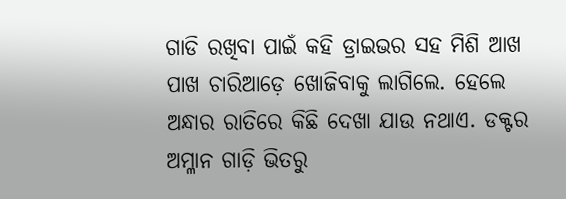ଗାଡି ରଖିବା ପାଇଁ କହି ଡ୍ରାଇଭର ସହ ମିଶି ଆଖ ପାଖ ଚାରିଆଡ଼େ ଖୋଜିବାକୁ ଲାଗିଲେ. ହେଲେ ଅନ୍ଧାର ରାତିରେ କିଛି ଦେଖା ଯାଉ ନଥାଏ. ଡକ୍ଟର ଅମ୍ଳାନ ଗାଡ଼ି ଭିତରୁ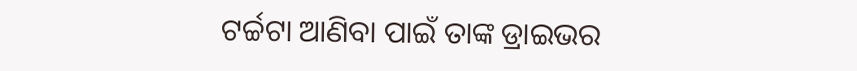ଟର୍ଚ୍ଚଟା ଆଣିବା ପାଇଁ ତାଙ୍କ ଡ୍ରାଇଭର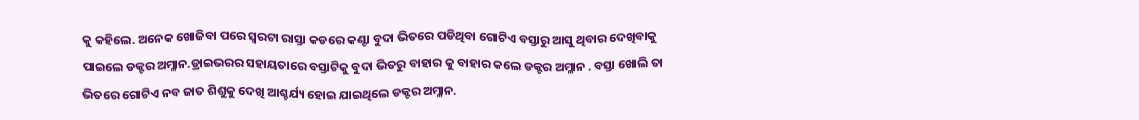କୁ କହିଲେ. ଅନେକ ଖୋଜିବା ପରେ ସ୍ବରଟା ରାସ୍ତା କଡରେ କଣ୍ଟା ବୁଦା ଭିତରେ ପଡିଥିବା ଗୋଟିଏ ବସ୍ତାରୁ ଆସୁ ଥିବାର ଦେଖିବାକୁ ପାଇଲେ ଡକ୍ଟର ଅମ୍ଳାନ.ଡ୍ରାଇଭରର ସହାୟତାରେ ବସ୍ତାଟିକୁ ବୁଦା ଭିତରୁ ବାହାର କୁ ବାହାର କଲେ ଡକ୍ଟର ଅମ୍ଳାନ . ବସ୍ତା ଖୋଲି ତା ଭିତରେ ଗୋଟିଏ ନବ ଜାତ ଶିଶୁକୁ ଦେଖି ଆଶ୍ଚର୍ଯ୍ୟ ହୋଇ ଯାଇଥିଲେ ଡକ୍ଟର ଅମ୍ଳାନ.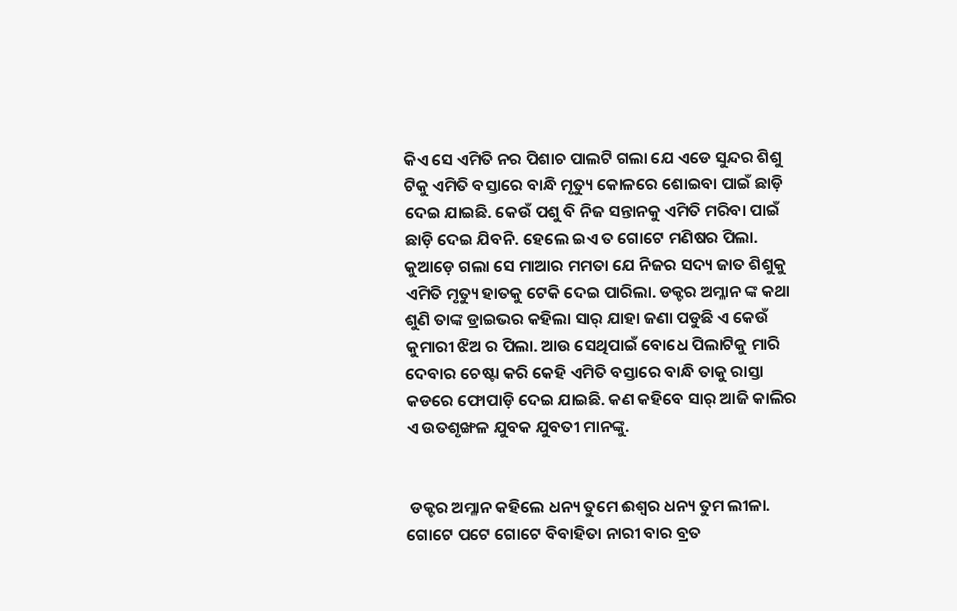କିଏ ସେ ଏମିତି ନର ପିଶାଚ ପାଲଟି ଗଲା ଯେ ଏଡେ ସୁନ୍ଦର ଶିଶୁ ଟିକୁ ଏମିତି ବସ୍ତାରେ ବାନ୍ଧି ମୃତ୍ୟୁ କୋଳରେ ଶୋଇବା ପାଇଁ ଛାଡ଼ି ଦେଇ ଯାଇଛି. କେଉଁ ପଶୁ ବି ନିଜ ସନ୍ତାନକୁ ଏମିତି ମରିବା ପାଇଁ ଛାଡ଼ି ଦେଇ ଯିବନି. ହେଲେ ଇଏ ତ ଗୋଟେ ମଣିଷର ପିଲା. କୁଆଡ଼େ ଗଲା ସେ ମାଆର ମମତା ଯେ ନିଜର ସଦ୍ୟ ଜାତ ଶିଶୁକୁ ଏମିତି ମୃତ୍ୟୁ ହାତକୁ ଟେକି ଦେଇ ପାରିଲା. ଡକ୍ଟର ଅମ୍ଳାନ ଙ୍କ କଥା ଶୁଣି ତାଙ୍କ ଡ୍ରାଇଭର କହିଲା ସାର୍ ଯାହା ଜଣା ପଡୁଛି ଏ କେଉଁ କୁମାରୀ ଝିଅ ର ପିଲା. ଆଉ ସେଥିପାଇଁ ବୋଧେ ପିଲାଟିକୁ ମାରି ଦେବାର ଚେଷ୍ଟା କରି କେହି ଏମିତି ବସ୍ତାରେ ବାନ୍ଧି ତାକୁ ରାସ୍ତା କଡରେ ଫୋପାଡ଼ି ଦେଇ ଯାଇଛି. କଣ କହିବେ ସାର୍ ଆଜି କାଲିର ଏ ଉତଶୃଙ୍ଖଳ ଯୁବକ ଯୁବତୀ ମାନଙ୍କୁ.


 ଡକ୍ଟର ଅମ୍ଳାନ କହିଲେ ଧନ୍ୟ ତୁମେ ଈଶ୍ୱର ଧନ୍ୟ ତୁମ ଲୀଳା. ଗୋଟେ ପଟେ ଗୋଟେ ବିବାହିତା ନାରୀ ବାର ବ୍ରତ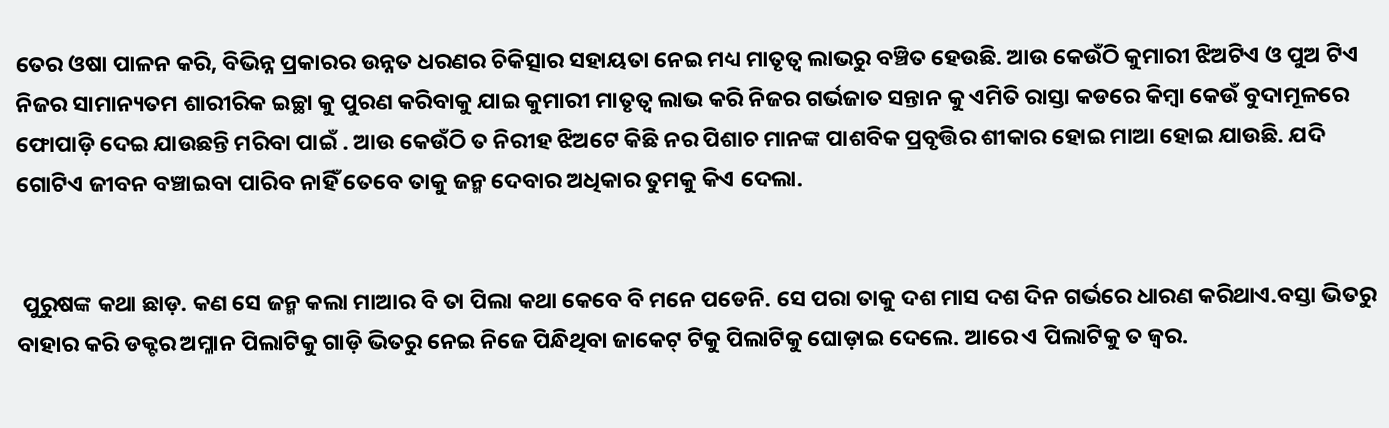ତେର ଓଷା ପାଳନ କରି, ବିଭିନ୍ନ ପ୍ରକାରର ଉନ୍ନତ ଧରଣର ଚିକିତ୍ସାର ସହାୟତା ନେଇ ମଧ୍ୟ ମାତୃତ୍ବ ଲାଭରୁ ବଞ୍ଚିତ ହେଉଛି. ଆଉ କେଉଁଠି କୁମାରୀ ଝିଅଟିଏ ଓ ପୁଅ ଟିଏ ନିଜର ସାମାନ୍ୟତମ ଶାରୀରିକ ଇଚ୍ଛା କୁ ପୁରଣ କରିବାକୁ ଯାଇ କୁମାରୀ ମାତୃତ୍ବ ଲାଭ କରି ନିଜର ଗର୍ଭଜାତ ସନ୍ତାନ କୁ ଏମିତି ରାସ୍ତା କଡରେ କିମ୍ବା କେଉଁ ବୁଦାମୂଳରେ ଫୋପାଡ଼ି ଦେଇ ଯାଉଛନ୍ତି ମରିବା ପାଇଁ . ଆଉ କେଉଁଠି ତ ନିରୀହ ଝିଅଟେ କିଛି ନର ପିଶାଚ ମାନଙ୍କ ପାଶବିକ ପ୍ରବୃତ୍ତିର ଶୀକାର ହୋଇ ମାଆ ହୋଇ ଯାଉଛି. ଯଦି ଗୋଟିଏ ଜୀବନ ବଞ୍ଚାଇବା ପାରିବ ନାହିଁ ତେବେ ତାକୁ ଜନ୍ମ ଦେବାର ଅଧିକାର ତୁମକୁ କିଏ ଦେଲା.


 ପୁରୁଷଙ୍କ କଥା ଛାଡ଼. କଣ ସେ ଜନ୍ମ କଲା ମାଆର ବି ତା ପିଲା କଥା କେବେ ବି ମନେ ପଡେନି. ସେ ପରା ତାକୁ ଦଶ ମାସ ଦଶ ଦିନ ଗର୍ଭରେ ଧାରଣ କରିଥାଏ.ବସ୍ତା ଭିତରୁ ବାହାର କରି ଡକ୍ଟର ଅମ୍ଳାନ ପିଲାଟିକୁ ଗାଡ଼ି ଭିତରୁ ନେଇ ନିଜେ ପିନ୍ଧିଥିବା ଜାକେଟ୍ ଟିକୁ ପିଲାଟିକୁ ଘୋଡ଼ାଇ ଦେଲେ. ଆରେ ଏ ପିଲାଟିକୁ ତ ଜ୍ବର.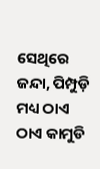ସେଥିରେ ଜନ୍ଦା, ପିମ୍ପୁଡ଼ି ମଧ୍ୟ ଠାଏ ଠାଏ କାମୁଡି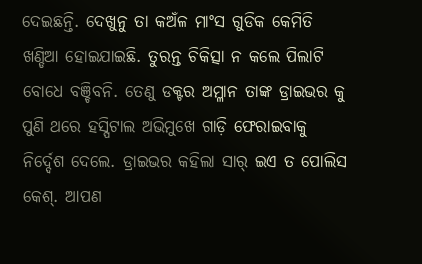ଦେଇଛନ୍ତି. ଦେଖୁନୁ ତା କଅଁଳ ମାଂସ ଗୁଡିକ କେମିତି ଖଣ୍ଡିଆ ହୋଇଯାଇଛି. ତୁରନ୍ତ ଚିକିତ୍ସା ନ କଲେ ପିଲାଟି ବୋଧେ ବଞ୍ଚିବନି. ତେଣୁ ଡକ୍ଟର ଅମ୍ଳାନ ତାଙ୍କ ଡ୍ରାଇଭର କୁ ପୁଣି ଥରେ ହସ୍ପିଟାଲ ଅଭିମୁଖେ ଗାଡ଼ି ଫେରାଇବାକୁ ନିର୍ଦ୍ଦେଶ ଦେଲେ. ଡ୍ରାଇଭର କହିଲା ସାର୍ ଇଏ ତ ପୋଲିସ କେଶ୍. ଆପଣ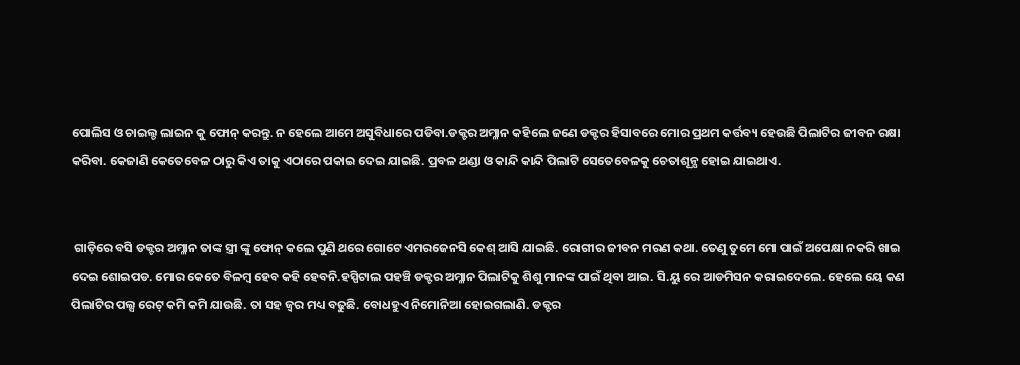ପୋଲିସ ଓ ଚାଇଲ୍ଡ ଲାଇନ କୁ ଫୋନ୍ କରନ୍ତୁ. ନ ହେଲେ ଆମେ ଅସୁବିଧାରେ ପଡିବା.ଡକ୍ଟର ଅମ୍ଳାନ କହିଲେ ଜଣେ ଡକ୍ଟର ହିସାବରେ ମୋର ପ୍ରଥମ କର୍ତ୍ତବ୍ୟ ହେଉଛି ପିଲାଟିର ଜୀବନ ରକ୍ଷା କରିବା. କେଜାଣି କେତେବେଳ ଠାରୁ କିଏ ତାକୁ ଏଠାରେ ପକାଇ ଦେଇ ଯାଇଛି. ପ୍ରବଳ ଥଣ୍ଡା ଓ କାନ୍ଦି କାନ୍ଦି ପିଲାଟି ସେତେବେଳକୁ ଚେତାଶୂନ୍ଯ ହୋଇ ଯାଇଥାଏ.


 ଗାଡ଼ିରେ ବସି ଡକ୍ଟର ଅମ୍ଳାନ ତାଙ୍କ ସ୍ତ୍ରୀ ଙ୍କୁ ଫୋନ୍ କଲେ ପୁଣି ଥରେ ଗୋଟେ ଏମରଜେନସି କେଶ୍ ଆସି ଯାଇଛି. ରୋଗୀର ଜୀବନ ମରଣ କଥା. ତେଣୁ ତୁମେ ମୋ ପାଇଁ ଅପେକ୍ଷା ନକରି ଖାଇ ଦେଇ ଶୋଇପଡ. ମୋର କେତେ ବିଳମ୍ବ ହେବ କହି ହେବନି.ହସ୍ପିଟାଲ ପହଞ୍ଚି ଡକ୍ଟର ଅମ୍ଳାନ ପିଲାଟିକୁ ଶିଶୁ ମାନଙ୍କ ପାଇଁ ଥିବା ଆଇ. ସି.ୟୁ ରେ ଆଡମିସନ କରାଇଦେଲେ. ହେଲେ ୟେ କଣ ପିଲାଟିର ପଲ୍ସ ରେଟ୍ କମି କମି ଯାଉଛି. ତା ସହ ଜ୍ବର ମଧ୍ୟ ବଢୁଛି. ବୋଧହୁଏ ନିମୋନିଆ ହୋଇଗଲାଣି. ଡକ୍ଟର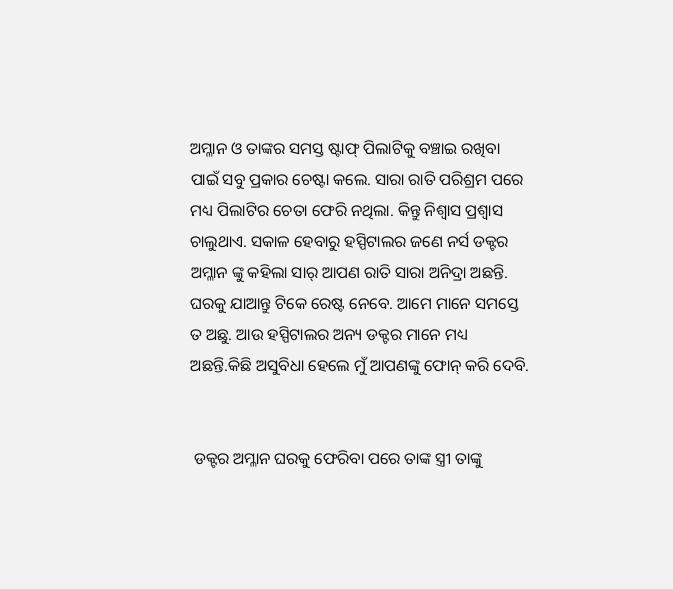ଅମ୍ଳାନ ଓ ତାଙ୍କର ସମସ୍ତ ଷ୍ଟାଫ୍ ପିଲାଟିକୁ ବଞ୍ଚାଇ ରଖିବା ପାଇଁ ସବୁ ପ୍ରକାର ଚେଷ୍ଟା କଲେ. ସାରା ରାତି ପରିଶ୍ରମ ପରେ ମଧ୍ୟ ପିଲାଟିର ଚେତା ଫେରି ନଥିଲା. କିନ୍ତୁ ନିଶ୍ବାସ ପ୍ରଶ୍ବାସ ଚାଲୁଥାଏ. ସକାଳ ହେବାରୁ ହସ୍ପିଟାଲର ଜଣେ ନର୍ସ ଡକ୍ଟର ଅମ୍ଳାନ ଙ୍କୁ କହିଲା ସାର୍ ଆପଣ ରାତି ସାରା ଅନିଦ୍ରା ଅଛନ୍ତି. ଘରକୁ ଯାଆନ୍ତୁ ଟିକେ ରେଷ୍ଟ ନେବେ. ଆମେ ମାନେ ସମସ୍ତେ ତ ଅଛୁ. ଆଉ ହସ୍ପିଟାଲର ଅନ୍ୟ ଡକ୍ଟର ମାନେ ମଧ୍ୟ ଅଛନ୍ତି.କିଛି ଅସୁବିଧା ହେଲେ ମୁଁ ଆପଣଙ୍କୁ ଫୋନ୍ କରି ଦେବି.


 ଡକ୍ଟର ଅମ୍ଳାନ ଘରକୁ ଫେରିବା ପରେ ତାଙ୍କ ସ୍ତ୍ରୀ ତାଙ୍କୁ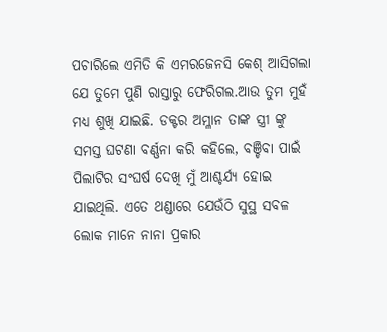ପଚାରିଲେ ଏମିତି କି ଏମରଜେନସି କେଶ୍ ଆସିଗଲା ଯେ ତୁମେ ପୁଣି ରାସ୍ତାରୁ ଫେରିଗଲ.ଆଉ ତୁମ ମୁହଁ ମଧ୍ୟ ଶୁଖି ଯାଇଛି. ଡକ୍ଟର ଅମ୍ଳାନ ତାଙ୍କ ସ୍ତ୍ରୀ ଙ୍କୁ ସମସ୍ତ ଘଟଣା ବର୍ଣ୍ଣନା କରି କହିଲେ, ବଞ୍ଚିବା ପାଇଁ ପିଲାଟିର ସଂଘର୍ଷ ଦେଖି ମୁଁ ଆଶ୍ଚର୍ଯ୍ୟ ହୋଇ ଯାଇଥିଲି. ଏତେ ଥଣ୍ଡାରେ ଯେଉଁଠି ସୁସ୍ଥ ସବଳ ଲୋକ ମାନେ ନାନା ପ୍ରକାର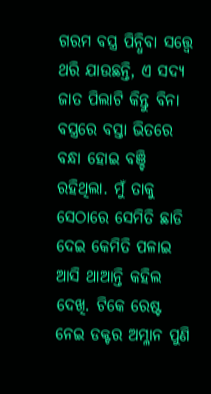ଗରମ ବସ୍ତ୍ର ପିନ୍ଧିବା ସତ୍ତ୍ବେ ଥରି ଯାଉଛନ୍ତି, ଏ ସଦ୍ୟ ଜାତ ପିଲାଟି କିନ୍ତୁ ବିନା ବସ୍ତ୍ରରେ ବସ୍ତା ଭିତରେ ବନ୍ଧା ହୋଇ ବଞ୍ଚି ରହିଥିଲା. ମୁଁ ତାକୁ ସେଠାରେ ସେମିତି ଛାଡି ଦେଇ କେମିତି ପଳାଇ ଆସି ଥାଆନ୍ତି କହିଲ ଦେଖି. ଟିକେ ରେଷ୍ଟ ନେଇ ଡକ୍ଟର ଅମ୍ଳାନ ପୁଣି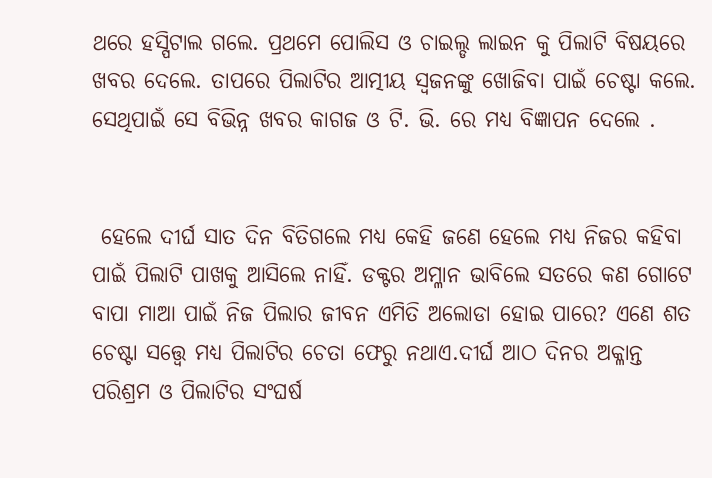ଥରେ ହସ୍ପିଟାଲ ଗଲେ. ପ୍ରଥମେ ପୋଲିସ ଓ ଚାଇଲ୍ଡ ଲାଇନ କୁ ପିଲାଟି ବିଷୟରେ ଖବର ଦେଲେ. ତାପରେ ପିଲାଟିର ଆତ୍ମୀୟ ସ୍ବଜନଙ୍କୁ ଖୋଜିବା ପାଇଁ ଚେଷ୍ଟା କଲେ. ସେଥିପାଇଁ ସେ ବିଭିନ୍ନ ଖବର କାଗଜ ଓ ଟି. ଭି. ରେ ମଧ୍ୟ ବିଜ୍ଞାପନ ଦେଲେ .


 ହେଲେ ଦୀର୍ଘ ସାତ ଦିନ ବିତିଗଲେ ମଧ୍ୟ କେହି ଜଣେ ହେଲେ ମଧ୍ୟ ନିଜର କହିବା ପାଇଁ ପିଲାଟି ପାଖକୁ ଆସିଲେ ନାହିଁ. ଡକ୍ଟର ଅମ୍ଳାନ ଭାବିଲେ ସତରେ କଣ ଗୋଟେ ବାପା ମାଆ ପାଇଁ ନିଜ ପିଲାର ଜୀବନ ଏମିତି ଅଲୋଡା ହୋଇ ପାରେ? ଏଣେ ଶତ ଚେଷ୍ଟା ସତ୍ତ୍ବେ ମଧ୍ୟ ପିଲାଟିର ଚେତା ଫେରୁ ନଥାଏ.ଦୀର୍ଘ ଆଠ ଦିନର ଅକ୍ଳାନ୍ତ ପରିଶ୍ରମ ଓ ପିଲାଟିର ସଂଘର୍ଷ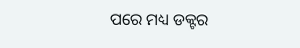ପରେ ମଧ୍ୟ ଡକ୍ଟର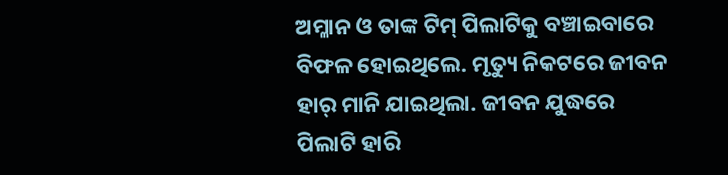ଅମ୍ଳାନ ଓ ତାଙ୍କ ଟିମ୍ ପିଲାଟିକୁ ବଞ୍ଚାଇବାରେ ବିଫଳ ହୋଇଥିଲେ. ମୃତ୍ୟୁ ନିକଟରେ ଜୀବନ ହାର୍ ମାନି ଯାଇଥିଲା. ଜୀବନ ଯୁଦ୍ଧରେ ପିଲାଟି ହାରି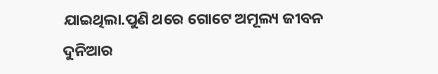ଯାଇଥିଲା.ପୁଣି ଥରେ ଗୋଟେ ଅମୂଲ୍ୟ ଜୀବନ ଦୁନିଆର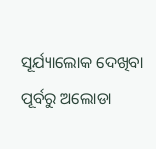ସୂର୍ଯ୍ୟାଲୋକ ଦେଖିବା ପୂର୍ବରୁ ଅଲୋଡା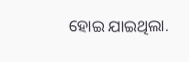ହୋଇ ଯାଇଥିଲା.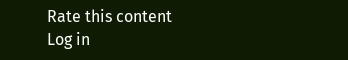Rate this content
Log in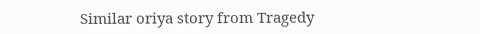Similar oriya story from Tragedy